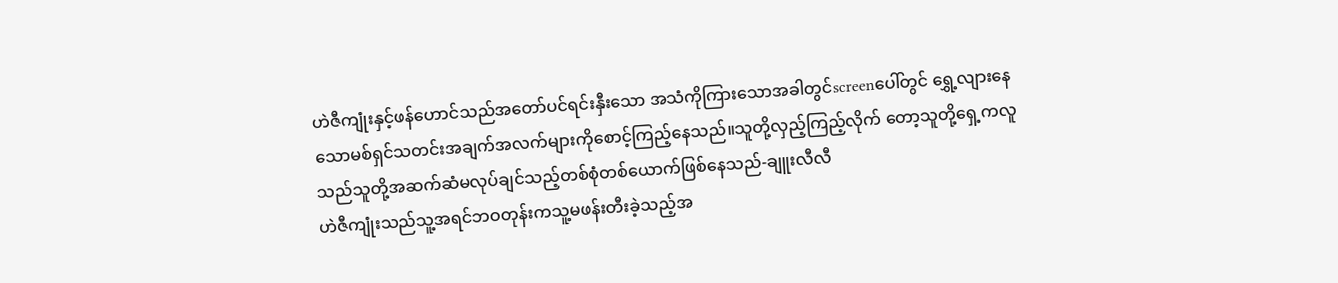ဟဲဇီကျုံးနှင့်ဖန်ဟောင်သည်အတော်ပင်ရင်းနှီးသော အသံကိုကြားသောအခါတွင်screenပေါ်တွင် ရွှေ့လျားနေသောမစ်ရှင်သတင်းအချက်အလက်များကိုစောင့်ကြည့်နေသည်။သူတို့လှည့်ကြည့်လိုက် တော့သူတို့ရှေ့ကလူသည်သူတို့အဆက်ဆံမလုပ်ချင်သည့်တစ်စုံတစ်ယောက်ဖြစ်နေသည်-ချူးလီလီ
ဟဲဇီကျုံးသည်သူ့အရင်ဘဝတုန်းကသူ့မဖန်းတီးခဲ့သည့်အ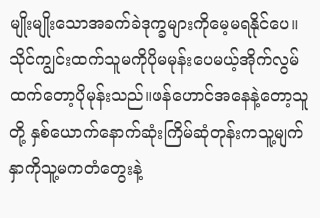မျိုးမျိုးသောအခက်ခဲဒုက္ခများကိုမေ့မရနိုင်ပေ။ သိုင်ကျွင်းထက်သူမကိုပိုမမုန်းပေမယ့်အိုက်လွမ်ထက်တော့ပိုမုန်းသည်။ဖန်ဟောင်အနေနဲ့တော့သူတို့ နှစ်ယောက်နောက်ဆုံးကြိမ်ဆုံတုန်းကသူ့မျက်နှာကိုသူ့မကတံတွေးနဲ့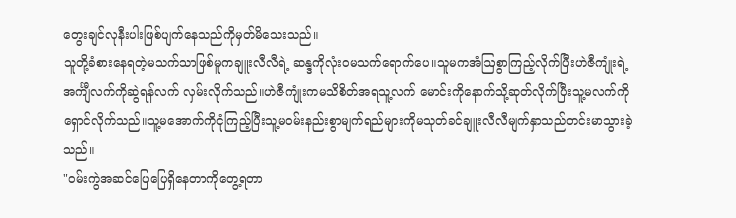တွေးချင်လုနီးပါးဖြစ်ပျက်နေသည်ကိုမှတ်မိသေးသည်။
သူတို့ခံစားနေရတဲ့မသက်သာဖြစ်မူကချူးလီလီရဲ့ ဆန္ဒကိုလုံးဝမသက်ရောက်ပေ။သူမကအံဩစွာကြည့်လိုက်ပြီးဟဲဇီကျုံးရဲ့အင်္ကျီလက်ကိုဆွဲရန်လက် လှမ်းလိုက်သည်။ဟဲဇီကျုံးကမသိစိတ်အရသူ့လက် မောင်းကိုနောက်သို့ဆုတ်လိုက်ပြီးသူ့မလက်ကိုရှောင်လိုက်သည်။သူ့မအောက်ကိုငုံကြည့်ပြီးသူ့မဝမ်းနည်းစွာမျက်ရည်များကိုမသုတ်ခင်ချူးလီလီမျက်နှာသည်တင်းမာသွားခဲ့သည်။
"ဝမ်းကွဲအဆင်ပြေပြေရှိနေတာကိုတွေ့ရတာ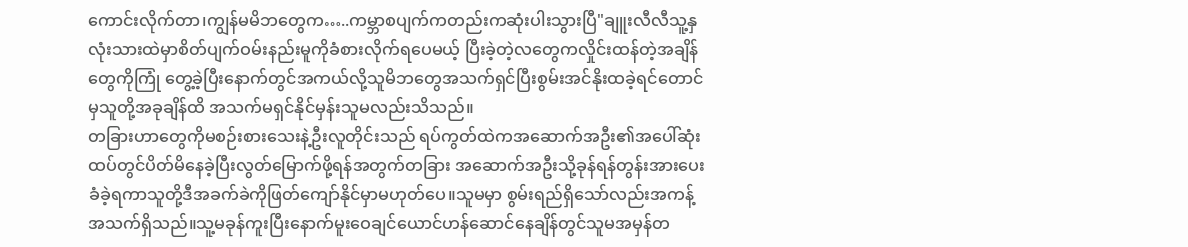ကောင်းလိုက်တာ၊ကျွန်မမိဘတွေက…..ကမ္ဘာစပျက်ကတည်းကဆုံးပါးသွားပြီ"ချူးလီလီသူ့နှလုံးသားထဲမှာစိတ်ပျက်ဝမ်းနည်းမူကိုခံစားလိုက်ရပေမယ့် ပြီးခဲ့တဲ့လတွေကလှိုင်းထန်တဲ့အချိန်တွေကိုကြုံ တွေ့ခဲ့ပြီးနောက်တွင်အကယ်လို့သူမိဘတွေအသက်ရှင်ပြီးစွမ်းအင်နိုးထခဲ့ရင်တောင်မှသူတို့အခုချိန်ထိ အသက်မရှင်နိုင်မှန်းသူမလည်းသိသည်။
တခြားဟာတွေကိုမစဉ်းစားသေးနဲ့ဦးလူတိုင်းသည် ရပ်ကွတ်ထဲကအဆောက်အဦး၏အပေါ်ဆုံးထပ်တွင်ပိတ်မိနေခဲ့ပြီးလွတ်မြောက်ဖို့ရန်အတွက်တခြား အဆောက်အဦးသို့ခုန်ရန်တွန်းအားပေးခံခဲ့ရကာသူတို့ဒီအခက်ခဲကိုဖြတ်ကျော်နိုင်မှာမဟုတ်ပေ။သူမမှာ စွမ်းရည်ရှိသော်လည်းအကန့်အသက်ရှိသည်။သူ့မခုန်ကူးပြီးနောက်မူးဝေချင်ယောင်ဟန်ဆောင်နေချိန်တွင်သူမအမှန်တ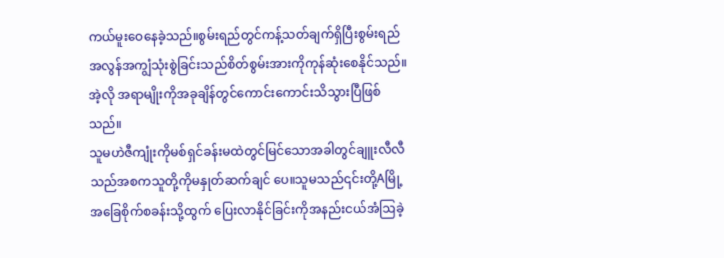ကယ်မူးဝေနေခဲ့သည်။စွမ်းရည်တွင်ကန့်သတ်ချက်ရှိပြီးစွမ်းရည်အလွန်အကျွံသုံးစွဲခြင်းသည်စိတ်စွမ်းအားကိုကုန်ဆုံးစေနိုင်သည်။အဲ့လို အရာမျိုးကိုအခုချိန်တွင်ကောင်းကောင်းသိသွားပြီဖြစ်သည်။
သူမဟဲဇီကျုံးကိုမစ်ရှင်ခန်းမထဲတွင်မြင်သောအခါတွင်ချူးလီလီသည်အစကသူတို့ကိုမနှုတ်ဆက်ချင် ပေ။သူမသည်၎င်းတို့Aမြို့အခြေစိုက်စခန်းသို့ထွက် ပြေးလာနိုင်ခြင်းကိုအနည်းငယ်အံဩခဲ့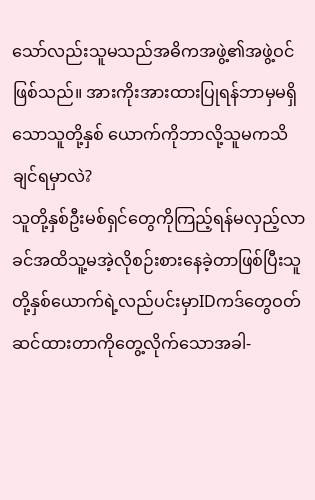သော်လည်းသူမသည်အဓိကအဖွဲ့၏အဖွဲ့ဝင်ဖြစ်သည်။ အားကိုးအားထားပြုရန်ဘာမှမရှိသောသူတို့နှစ် ယောက်ကိုဘာလို့သူမကသိချင်ရမှာလဲ?
သူတို့နှစ်ဦးမစ်ရှင်တွေကိုကြည့်ရန်မလှည့်လာခင်အထိသူ့မအဲ့လိုစဉ်းစားနေခဲ့တာဖြစ်ပြီးသူတို့နှစ်ယောက်ရဲ့လည်ပင်းမှာIDကဒ်တွေဝတ်ဆင်ထားတာကိုတွေ့လိုက်သောအခါ-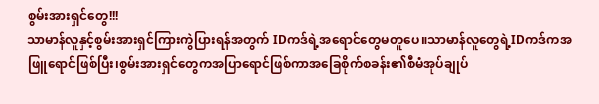စွမ်းအားရှင်တွေ!!!
သာမာန်လူနှင့်စွမ်းအားရှင်ကြားကွဲပြားရန်အတွက် IDကဒ်ရဲ့အရောင်တွေမတူပေ။သာမာန်လူတွေရဲ့IDကဒ်ကအဖြူရောင်ဖြစ်ပြီး၊စွမ်းအားရှင်တွေကအပြာရောင်ဖြစ်ကာအခြေစိုက်စခန်း၏စီမံအုပ်ချုပ်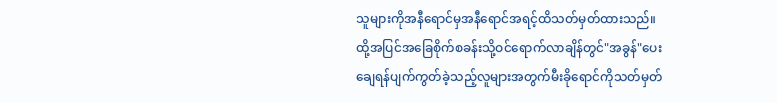သူများကိုအနီရောင်မှအနီရောင်အရင့်ထိသတ်မှတ်ထားသည်။ထို့အပြင်အခြေစိုက်စခန်းသို့ဝင်ရောက်လာချိန်တွင်"အခွန်"ပေးချေရန်ပျက်ကွတ်ခဲ့သည့်လူများအတွက်မီးခိုရောင်ကိုသတ်မှတ်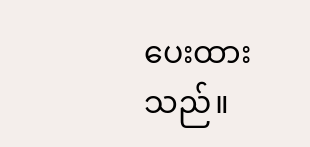ပေးထားသည်။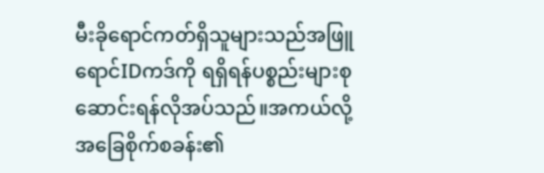မီးခိုရောင်ကတ်ရှိသူများသည်အဖြူရောင်IDကဒ်ကို ရရှိရန်ပစ္စည်းများစုဆောင်းရန်လိုအပ်သည်။အကယ်လို့အခြေစိုက်စခန်း၏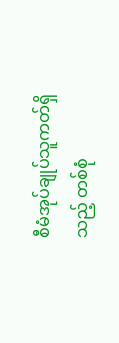စီမံအုပ်ချုပ်သူကတ်ရှိသည့် တစ်စုံ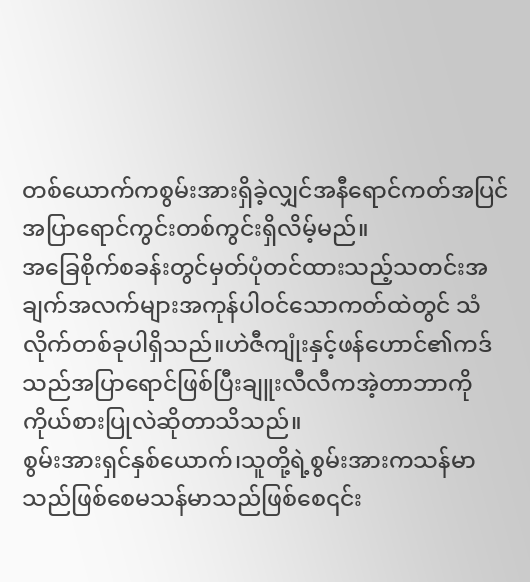တစ်ယောက်ကစွမ်းအားရှိခဲ့လျှင်အနီရောင်ကတ်အပြင်အပြာရောင်ကွင်းတစ်ကွင်းရှိလိမ့်မည်။
အခြေစိုက်စခန်းတွင်မှတ်ပုံတင်ထားသည့်သတင်းအချက်အလက်များအကုန်ပါဝင်သောကတ်ထဲတွင် သံလိုက်တစ်ခုပါရှိသည်။ဟဲဇီကျုံးနှင့်ဖန်ဟောင်၏ကဒ်သည်အပြာရောင်ဖြစ်ပြီးချူးလီလီကအဲ့တာဘာကိုကိုယ်စားပြုလဲဆိုတာသိသည်။
စွမ်းအားရှင်နှစ်ယောက်၊သူတို့ရဲ့စွမ်းအားကသန်မာသည်ဖြစ်စေမသန်မာသည်ဖြစ်စေ၎င်း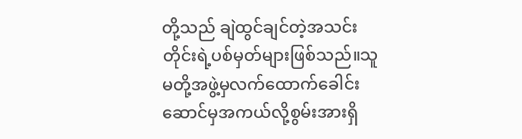တို့သည် ချဲထွင်ချင်တဲ့အသင်းတိုင်းရဲ့ပစ်မှတ်များဖြစ်သည်။သူမတို့အဖွဲ့မှလက်ထောက်ခေါင်းဆောင်မှအကယ်လို့စွမ်းအားရှိ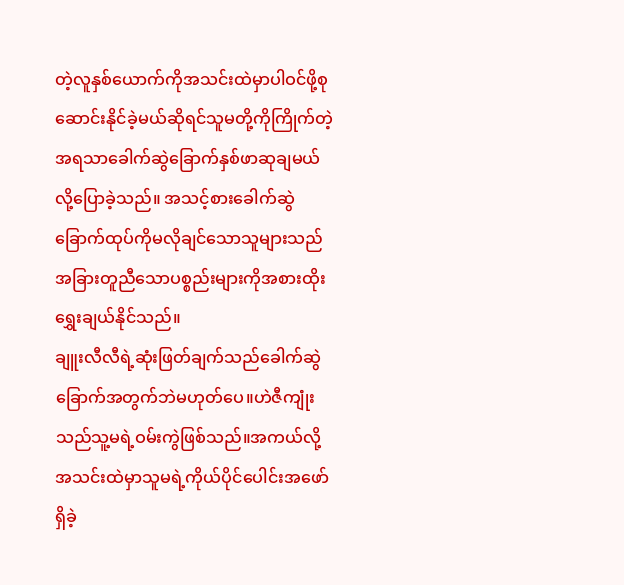တဲ့လူနှစ်ယောက်ကိုအသင်းထဲမှာပါဝင်ဖို့စုဆောင်းနိုင်ခဲ့မယ်ဆိုရင်သူမတို့ကိုကြိုက်တဲ့အရသာခေါက်ဆွဲခြောက်နှစ်ဖာဆုချမယ်လို့ပြောခဲ့သည်။ အသင့်စားခေါက်ဆွဲခြောက်ထုပ်ကိုမလိုချင်သောသူများသည်အခြားတူညီသောပစ္စည်းများကိုအစားထိုး ရွှေးချယ်နိုင်သည်။
ချူးလီလီရဲ့ဆုံးဖြတ်ချက်သည်ခေါက်ဆွဲခြောက်အတွက်ဘဲမဟုတ်ပေ။ဟဲဇီကျုံးသည်သူ့မရဲ့ဝမ်းကွဲဖြစ်သည်။အကယ်လို့အသင်းထဲမှာသူမရဲ့ကိုယ်ပိုင်ပေါင်းအဖော်ရှိခဲ့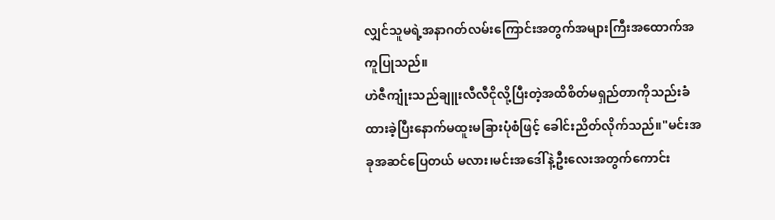လျှင်သူမရဲ့အနာဂတ်လမ်းကြောင်းအတွက်အများကြီးအထောက်အကူပြုသည်။
ဟဲဇီကျုံးသည်ချူးလီလီငိုလို့ပြီးတဲ့အထိစိတ်မရှည်တာကိုသည်းခံထားခဲ့ပြီးနောက်မထူးမခြားပုံစံဖြင့် ခေါင်းညိတ်လိုက်သည်။"မင်းအခုအဆင်ပြေတယ် မလား၊မင်းအဒေါ်နဲ့ဦးလေးအတွက်ကောင်း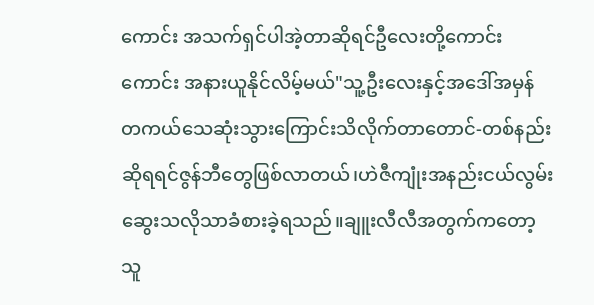ကောင်း အသက်ရှင်ပါအဲ့တာဆိုရင်ဦလေးတို့ကောင်းကောင်း အနားယူနိုင်လိမ့်မယ်"သူ့ဦးလေးနှင့်အဒေါ်အမှန်တကယ်သေဆုံးသွားကြောင်းသိလိုက်တာတောင်-တစ်နည်းဆိုရရင်ဇွန်ဘီတွေဖြစ်လာတယ်၊ဟဲဇီကျုံးအနည်းငယ်လွမ်းဆွေးသလိုသာခံစားခဲ့ရသည်။ချူးလီလီအတွက်ကတော့သူ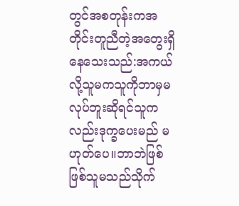တွင်အစတုန်းကအတိုင်းတူညီတဲ့အတွေးရှိနေသေးသည်:အကယ်လို့သူမကသူကိုဘာမှမလုပ်ဘူးဆိုရင်သူကလည်းဒုက္ခပေးမည် မဟုတ်ပေ။ဘာဘဲဖြစ်ဖြစ်သူမသည်သိုက်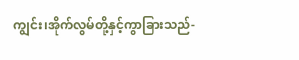ကျွင်း၊အိုက်လွမ်တို့နှင့်ကွာခြားသည်-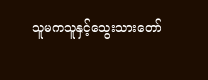သူမကသူနှင့်သွေးသားတော်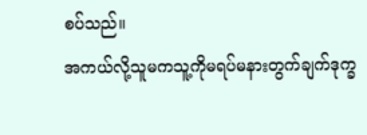စပ်သည်။
အကယ်လို့သူမကသူ့ကိုမရပ်မနားတွက်ချက်ဒုက္ခ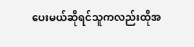ပေးမယ်ဆိုရင်သူကလည်းထိုအ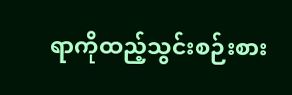ရာကိုထည့်သွင်းစဉ်းစား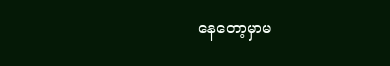နေတော့မှာမ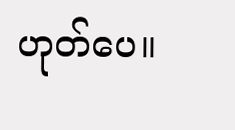ဟုတ်ပေ။